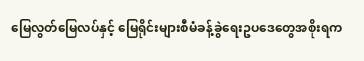မြေလွတ်မြေလပ်နှင့် မြေရိုင်းများစီမံခန့်ခွဲရေးဥပဒေတွေအစိုးရက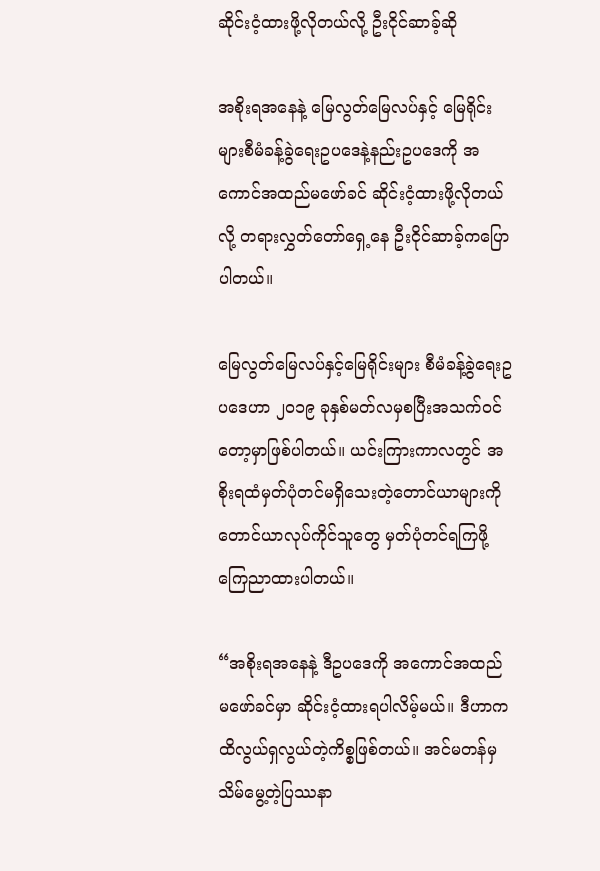ဆိုင်းငံ့ထားဖို့လိုတယ်လို့ ဦးငိုင်ဆာခ့်ဆို

အစိုးရအနေနဲ့ မြေလွတ်မြေလပ်နှင့် မြေရိုင်းများစီမံခန့်ခွဲရေးဥပဒေနဲ့နည်းဥပဒေကို အကောင်အထည်မဖော်ခင် ဆိုင်းငံ့ထားဖို့လိုတယ်လို့ တရားလွှတ်တော်ရှေ့နေ ဦးငိုင်ဆာခ့်ကပြောပါတယ်။

မြေလွတ်မြေလပ်နှင့်မြေရိုင်းများ စီမံခန့်ခွဲရေးဥပဒေဟာ ၂၀၁၉ ခုနှစ်မတ်လမှစပြီးအသက်ဝင်တော့မှာဖြစ်ပါတယ်။ ယင်းကြားကာလတွင် အစိုးရထံမှတ်ပုံတင်မရှိသေးတဲ့တောင်ယာများကို တောင်ယာလုပ်ကိုင်သူတွေ မှတ်ပုံတင်ရကြဖို့ကြေညာထားပါတယ်။

“အစိုးရအနေနဲ့ ဒီဥပဒေကို အကောင်အထည်မဖော်ခင်မှာ ဆိုင်းငံ့ထားရပါလိမ့်မယ်။ ဒီဟာက ထိလွယ်ရှလွယ်တဲ့ကိစ္စဖြစ်တယ်။ အင်မတန်မှ သိမ်မွေ့တဲ့ပြဿနာ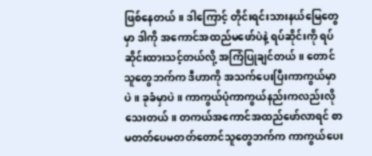ဖြစ်နေတယ်။ ဒါကြောင့် တိုင်းရင်းသားနယ်မြေတွေမှာ ဒါကို အကောင်အထည်မဖော်ပဲနဲ့ ရပ်ဆိုင်းကို ရပ်ဆိုင်းထားသင့်တယ်လို့ အကြံပြုချင်တယ်။ တောင်သူတွေဘက်က ဒီဟာကို အသက်ပေးပြီးကာကွယ်မှာပဲ။ ခုခံမှာပဲ။ ကာကွယ်ပုံကာကွယ်နည်းကလည်းလိုသေးတယ်။ တကယ်အကောင်အထည်ဖော်လာရင် စာမတတ်ပေမတတ်တောင်သူတွေဘက်က ကာကွယ်ပေး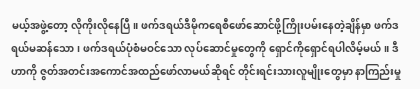မယ့်အဖွဲ့တော့ လိုကိုးလိုနေပြီ။ ဖက်ဒရယ်ဒီမိုကရေစီဖော်ဆောင်ဖို့ကြိုးပမ်းနေတဲ့ချိန်မှာ ဖက်ဒရယ်မဆန်သော၊ ဖက်ဒရယ်ပုံစံမဝင်သော လုပ်ဆောင်မှုတွေကို ရှောင်ကိုရှောင်ရပါလိမ့်မယ်။ ဒီဟာကို ဇွတ်အတင်းအကောင်အထည်ဖော်လာမယ်ဆိုရင် တိုင်းရင်းသားလူမျိုးတွေမှာ နာကြည်းမှု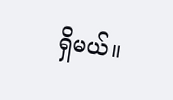ရှိမယ်။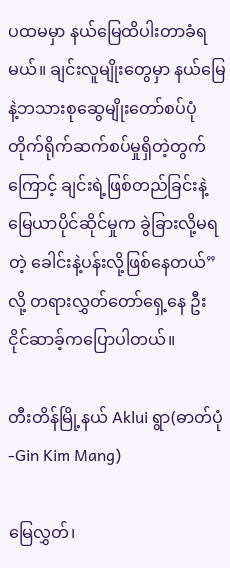ပထမမှာ နယ်မြေထိပါးတာခံရမယ်။ ချင်းလူမျိုးတွေမှာ နယ်မြေနဲ့ဘသားစုဆွေမျိုးတော်စပ်ပုံ တိုက်ရိုက်ဆက်စပ်မှုရှိတဲ့တွက်ကြောင့် ချင်းရဲ့ဖြစ်တည်ခြင်းနဲ့မြေယာပိုင်ဆိုင်မှုက ခွဲခြားလို့မရတဲ့ ခေါင်းနဲ့ပန်းလို့ဖြစ်နေတယ်”လို့ တရားလွှတ်တော်ရှေ့နေ ဦးငိုင်ဆာခ့်ကပြောပါတယ်။

တီးတိန်မြို့နယ် Aklui ရွာ(ဓာတ်ပုံ-Gin Kim Mang)

မြေလွှတ်၊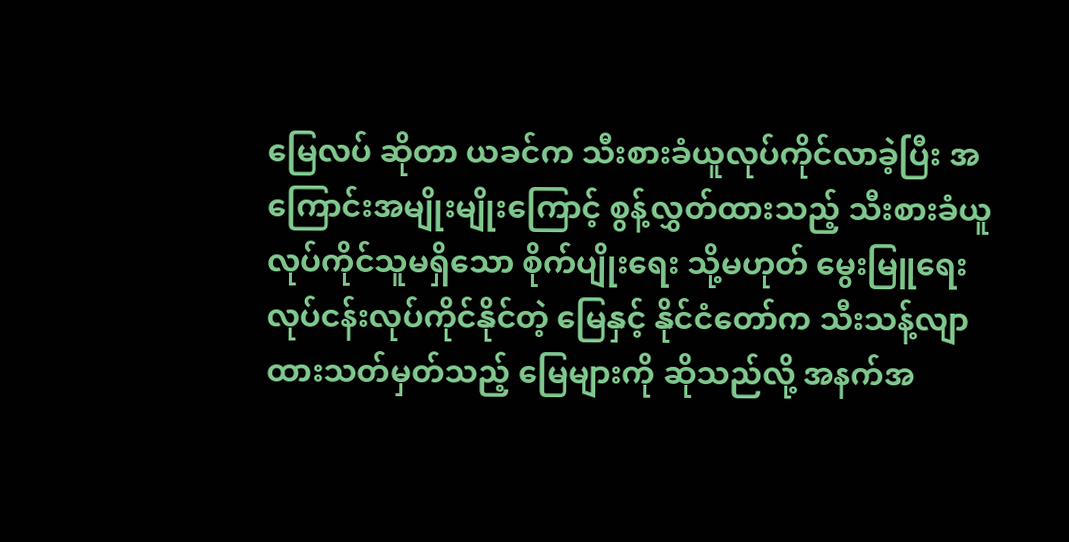မြေလပ် ဆိုတာ ယခင်က သီးစားခံယူလုပ်ကိုင်လာခဲ့ပြီး အကြောင်းအမျိုးမျိုးကြောင့် စွန့်လွှတ်ထားသည့် သီးစားခံယူလုပ်ကိုင်သူမရှိသော စိုက်ပျိုးရေး သို့မဟုတ် မွေးမြူရေးလုပ်ငန်းလုပ်ကိုင်နိုင်တဲ့ မြေနှင့် နိုင်ငံတော်က သီးသန့်လျာထားသတ်မှတ်သည့် မြေများကို ဆိုသည်လို့ အနက်အ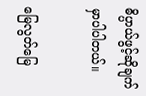ဓိပ္ပာယ်ဖွင့်ဆိုချက်မှာပါပါတယ်။

မြေလွတ်မြေ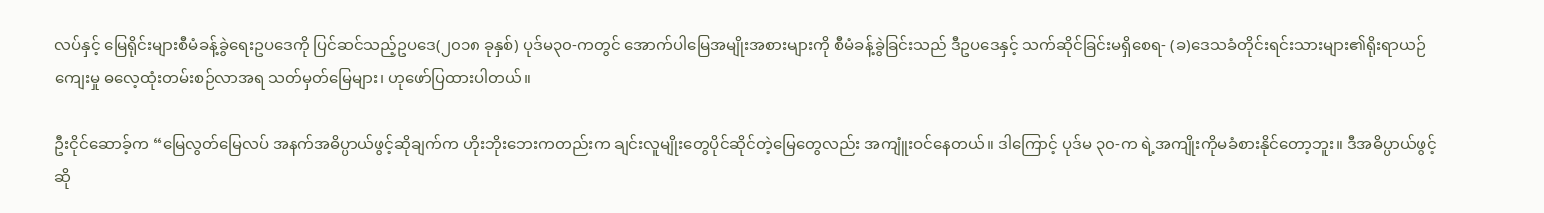လပ်နှင့် မြေရိုင်းများစီမံခန့်ခွဲရေးဥပဒေကို ပြင်ဆင်သည့်ဥပဒေ(၂၀၁၈ ခုနှစ်) ပုဒ်မ၃၀-ကတွင် အောက်ပါမြေအမျိုးအစားများကို စီမံခန့်ခွဲခြင်းသည် ဒီဥပဒေနှင့် သက်ဆိုင်ခြင်းမရှိစေရ- (ခ)ဒေသခံတိုင်းရင်းသားများ၏ရိုးရာယဉ်ကျေးမှု ဓလေ့ထုံးတမ်းစဉ်လာအရ သတ်မှတ်မြေများ၊ ဟုဖော်ပြထားပါတယ်။

ဦးငိုင်ဆောခ့်က “မြေလွတ်မြေလပ် အနက်အဓိပ္ပာယ်ဖွင့်ဆိုချက်က ဟိုးဘိုးဘေးကတည်းက ချင်းလူမျိုးတွေပိုင်ဆိုင်တဲ့မြေတွေလည်း အကျူံးဝင်နေတယ်။ ဒါကြောင့် ပုဒ်မ ၃၀-က ရဲ့အကျိုးကိုမခံစားနိုင်တော့ဘူး။ ဒီအဓိပ္ပာယ်ဖွင့်ဆို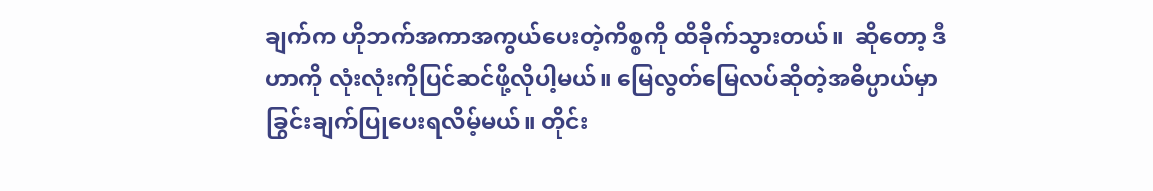ချက်က ဟိုဘက်အကာအကွယ်ပေးတဲ့ကိစ္စကို ထိခိုက်သွားတယ်။  ဆိုတော့ ဒီဟာကို လုံးလုံးကိုပြင်ဆင်ဖို့လိုပါ့မယ်။ မြေလွတ်မြေလပ်ဆိုတဲ့အဓိပ္ပာယ်မှာ ခြွင်းချက်ပြုပေးရလိမ့်မယ်။ တိုင်း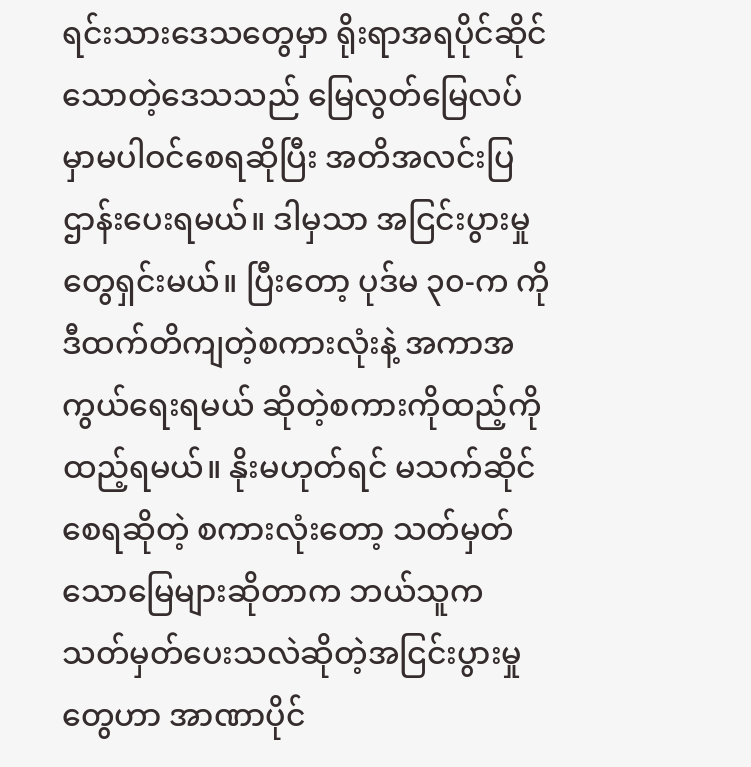ရင်းသားဒေသတွေမှာ ရိုးရာအရပိုင်ဆိုင်သောတဲ့ဒေသသည် မြေလွတ်မြေလပ်မှာမပါဝင်စေရဆိုပြီး အတိအလင်းပြဌာန်းပေးရမယ်။ ဒါမှသာ အငြင်းပွားမှုတွေရှင်းမယ်။ ပြီးတော့ ပုဒ်မ ၃၀-က ကို ဒီထက်တိကျတဲ့စကားလုံးနဲ့ အကာအကွယ်ရေးရမယ် ဆိုတဲ့စကားကိုထည့်ကိုထည့်ရမယ်။ နိုးမဟုတ်ရင် မသက်ဆိုင်စေရဆိုတဲ့ စကားလုံးတော့ သတ်မှတ်သောမြေများဆိုတာက ဘယ်သူက သတ်မှတ်ပေးသလဲဆိုတဲ့အငြင်းပွားမှုတွေဟာ အာဏာပိုင်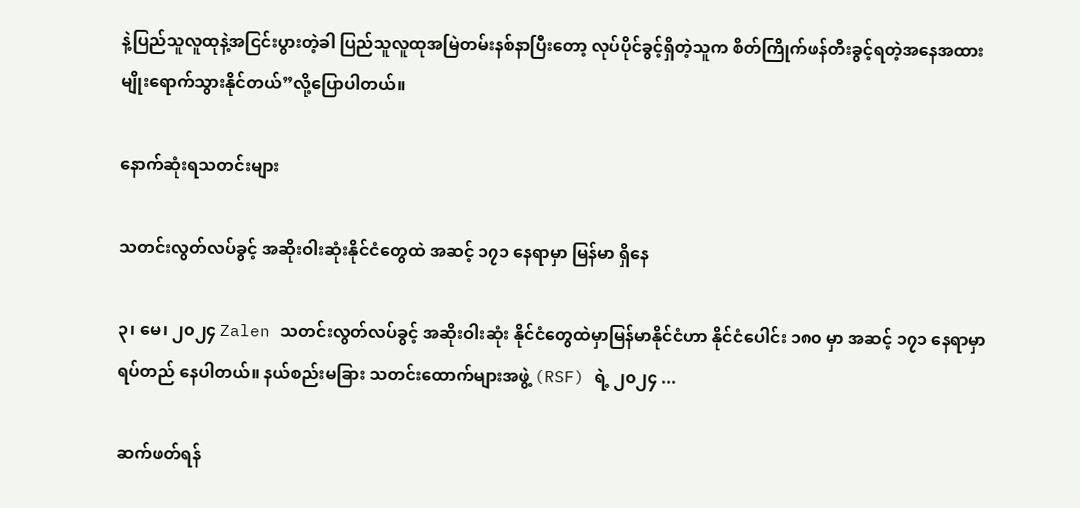နဲ့ပြည်သူလူထုနဲ့အငြင်းပွားတဲ့ခါ ပြည်သူလူထုအမြဲတမ်းနစ်နာပြီးတော့ လုပ်ပိုင်ခွင့်ရှိတဲ့သူက စိတ်ကြိုက်ဖန်တီးခွင့်ရတဲ့အနေအထားမျိုးရောက်သွားနိုင်တယ်”လို့ပြောပါတယ်။

နောက်ဆုံးရသတင်းများ

သတင်းလွတ်လပ်ခွင့် အဆိုးဝါးဆုံးနိုင်ငံတွေထဲ အဆင့် ၁၇၁ နေရာမှာ မြန်မာ ရှိနေ

၃၊ မေ၊ ၂၀၂၄ Zalen သတင်းလွတ်လပ်ခွင့် အဆိုးဝါးဆုံး နိုင်ငံတွေထဲမှာမြန်မာနိုင်ငံဟာ နိုင်ငံပေါင်း ၁၈၀ မှာ အဆင့် ၁၇၁ နေရာမှာ ရပ်တည် နေပါတယ်။ နယ်စည်းမခြား သတင်းထောက်များအဖွဲ့ (RSF) ရဲ့ ၂၀၂၄ ...

ဆက်ဖတ်ရန်